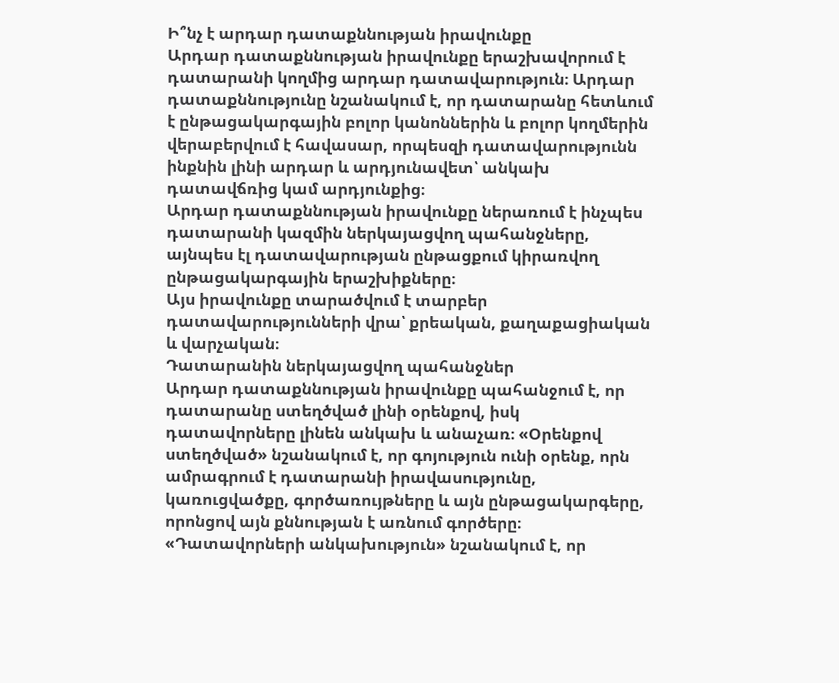Ի՞նչ է արդար դատաքննության իրավունքը
Արդար դատաքննության իրավունքը երաշխավորում է դատարանի կողմից արդար դատավարություն։ Արդար դատաքննությունը նշանակում է, որ դատարանը հետևում է ընթացակարգային բոլոր կանոններին և բոլոր կողմերին վերաբերվում է հավասար, որպեսզի դատավարությունն ինքնին լինի արդար և արդյունավետ՝ անկախ դատավճռից կամ արդյունքից։
Արդար դատաքննության իրավունքը ներառում է ինչպես դատարանի կազմին ներկայացվող պահանջները, այնպես էլ դատավարության ընթացքում կիրառվող ընթացակարգային երաշխիքները։
Այս իրավունքը տարածվում է տարբեր դատավարությունների վրա՝ քրեական, քաղաքացիական և վարչական։
Դատարանին ներկայացվող պահանջներ
Արդար դատաքննության իրավունքը պահանջում է, որ դատարանը ստեղծված լինի օրենքով, իսկ դատավորները լինեն անկախ և անաչառ։ «Օրենքով ստեղծված» նշանակում է, որ գոյություն ունի օրենք, որն ամրագրում է դատարանի իրավասությունը, կառուցվածքը, գործառույթները և այն ընթացակարգերը, որոնցով այն քննության է առնում գործերը։ «Դատավորների անկախություն» նշանակում է, որ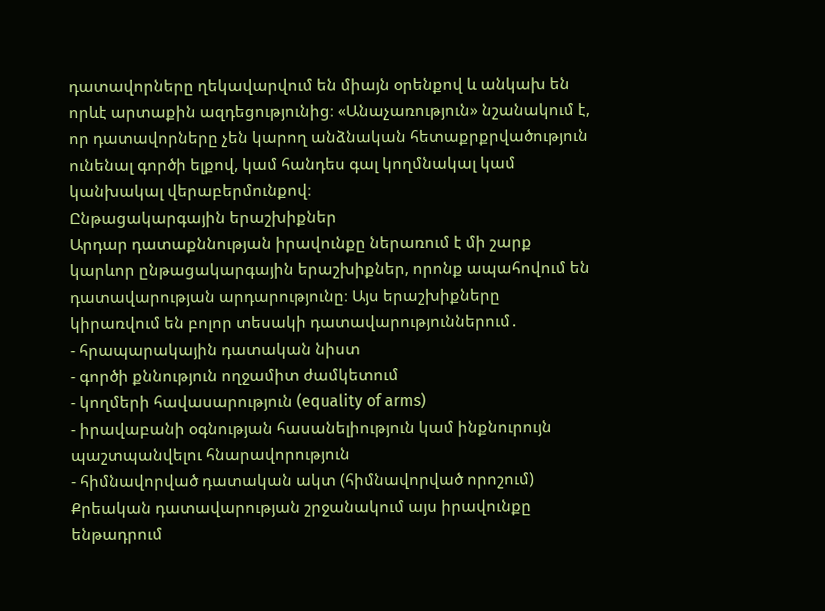դատավորները ղեկավարվում են միայն օրենքով և անկախ են որևէ արտաքին ազդեցությունից։ «Անաչառություն» նշանակում է, որ դատավորները չեն կարող անձնական հետաքրքրվածություն ունենալ գործի ելքով, կամ հանդես գալ կողմնակալ կամ կանխակալ վերաբերմունքով։
Ընթացակարգային երաշխիքներ
Արդար դատաքննության իրավունքը ներառում է մի շարք կարևոր ընթացակարգային երաշխիքներ, որոնք ապահովում են դատավարության արդարությունը։ Այս երաշխիքները կիրառվում են բոլոր տեսակի դատավարություններում․
- հրապարակային դատական նիստ
- գործի քննություն ողջամիտ ժամկետում
- կողմերի հավասարություն (equality of arms)
- իրավաբանի օգնության հասանելիություն կամ ինքնուրույն պաշտպանվելու հնարավորություն
- հիմնավորված դատական ակտ (հիմնավորված որոշում)
Քրեական դատավարության շրջանակում այս իրավունքը ենթադրում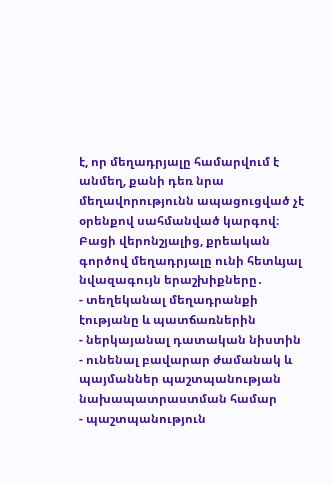է, որ մեղադրյալը համարվում է անմեղ, քանի դեռ նրա մեղավորությունն ապացուցված չէ օրենքով սահմանված կարգով։
Բացի վերոնշյալից, քրեական գործով մեղադրյալը ունի հետևյալ նվազագույն երաշխիքները․
- տեղեկանալ մեղադրանքի էությանը և պատճառներին
- ներկայանալ դատական նիստին
- ունենալ բավարար ժամանակ և պայմաններ պաշտպանության նախապատրաստման համար
- պաշտպանություն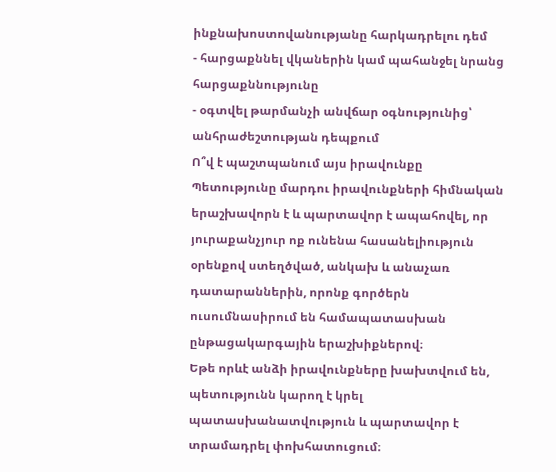ինքնախոստովանությանը հարկադրելու դեմ
- հարցաքննել վկաներին կամ պահանջել նրանց հարցաքննությունը
- օգտվել թարմանչի անվճար օգնությունից՝ անհրաժեշտության դեպքում
Ո՞վ է պաշտպանում այս իրավունքը
Պետությունը մարդու իրավունքների հիմնական երաշխավորն է և պարտավոր է ապահովել, որ յուրաքանչյուր ոք ունենա հասանելիություն օրենքով ստեղծված, անկախ և անաչառ դատարաններին, որոնք գործերն ուսումնասիրում են համապատասխան ընթացակարգային երաշխիքներով։
Եթե որևէ անձի իրավունքները խախտվում են, պետությունն կարող է կրել պատասխանատվություն և պարտավոր է տրամադրել փոխհատուցում։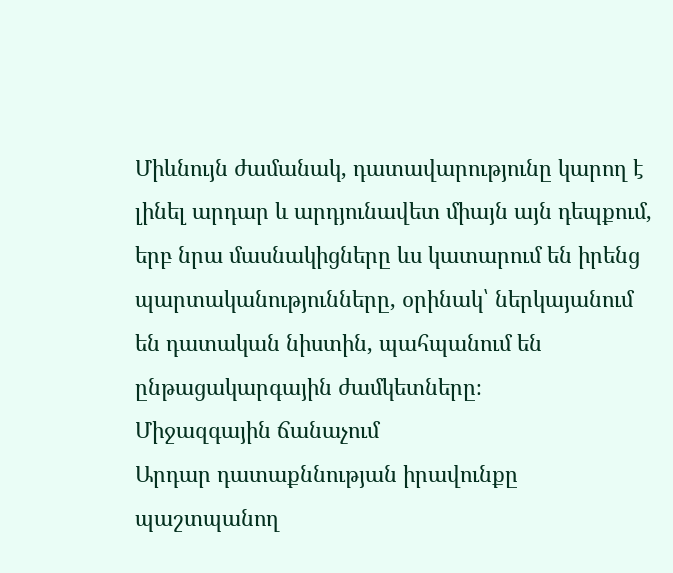Միևնույն ժամանակ, դատավարությունը կարող է լինել արդար և արդյունավետ միայն այն դեպքում, երբ նրա մասնակիցները ևս կատարում են իրենց պարտականությունները, օրինակ՝ ներկայանում են դատական նիստին, պահպանում են ընթացակարգային ժամկետները։
Միջազգային ճանաչում
Արդար դատաքննության իրավունքը պաշտպանող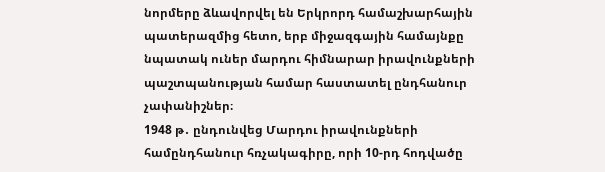նորմերը ձևավորվել են Երկրորդ համաշխարհային պատերազմից հետո, երբ միջազգային համայնքը նպատակ ուներ մարդու հիմնարար իրավունքների պաշտպանության համար հաստատել ընդհանուր չափանիշներ։
1948 թ․ ընդունվեց Մարդու իրավունքների համընդհանուր հռչակագիրը, որի 10-րդ հոդվածը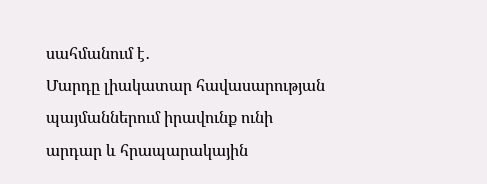սահմանում է․
Մարդը լիակատար հավասարության պայմաններում իրավունք ունի արդար և հրապարակային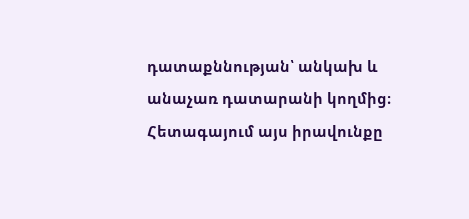դատաքննության՝ անկախ և անաչառ դատարանի կողմից։
Հետագայում այս իրավունքը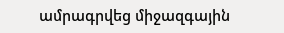ամրագրվեց միջազգային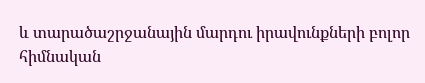և տարածաշրջանային մարդու իրավունքների բոլոր հիմնական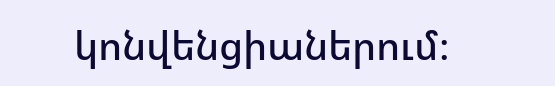կոնվենցիաներում։